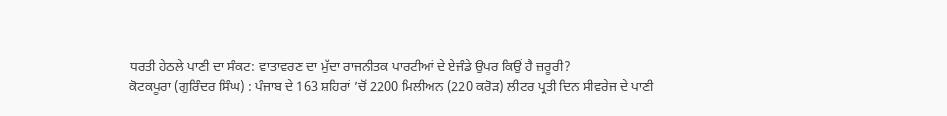ਧਰਤੀ ਹੇਠਲੇ ਪਾਣੀ ਦਾ ਸੰਕਟ: ਵਾਤਾਵਰਣ ਦਾ ਮੁੱਦਾ ਰਾਜਨੀਤਕ ਪਾਰਟੀਆਂ ਦੇ ਏਜੰਡੇ ਉਪਰ ਕਿਉਂ ਹੈ ਜ਼ਰੂਰੀ?
ਕੋਟਕਪੂਰਾ (ਗੁਰਿੰਦਰ ਸਿੰਘ) : ਪੰਜਾਬ ਦੇ 163 ਸ਼ਹਿਰਾਂ ’ਚੋਂ 2200 ਮਿਲੀਅਨ (220 ਕਰੋੜ) ਲੀਟਰ ਪ੍ਰਤੀ ਦਿਨ ਸੀਵਰੇਜ ਦੇ ਪਾਣੀ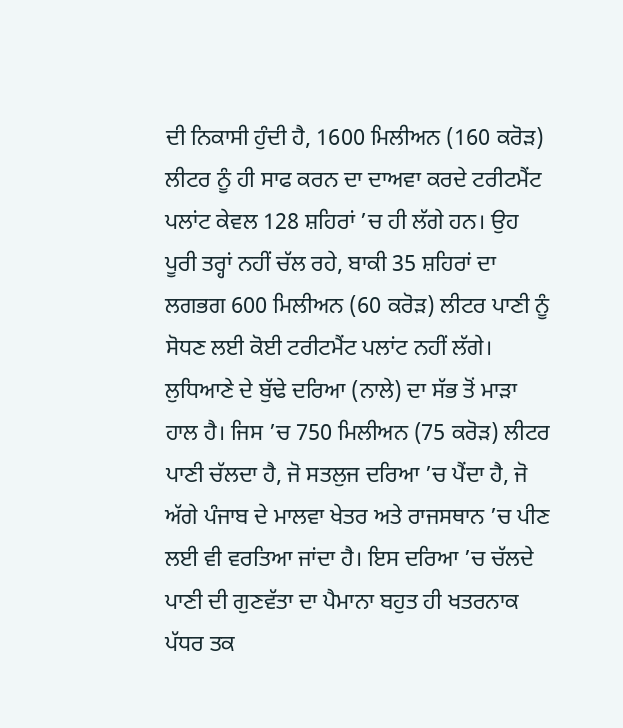ਦੀ ਨਿਕਾਸੀ ਹੁੰਦੀ ਹੈ, 1600 ਮਿਲੀਅਨ (160 ਕਰੋੜ) ਲੀਟਰ ਨੂੰ ਹੀ ਸਾਫ ਕਰਨ ਦਾ ਦਾਅਵਾ ਕਰਦੇ ਟਰੀਟਮੈਂਟ ਪਲਾਂਟ ਕੇਵਲ 128 ਸ਼ਹਿਰਾਂ ’ਚ ਹੀ ਲੱਗੇ ਹਨ। ਉਹ ਪੂਰੀ ਤਰ੍ਹਾਂ ਨਹੀਂ ਚੱਲ ਰਹੇ, ਬਾਕੀ 35 ਸ਼ਹਿਰਾਂ ਦਾ ਲਗਭਗ 600 ਮਿਲੀਅਨ (60 ਕਰੋੜ) ਲੀਟਰ ਪਾਣੀ ਨੂੰ ਸੋਧਣ ਲਈ ਕੋਈ ਟਰੀਟਮੈਂਟ ਪਲਾਂਟ ਨਹੀਂ ਲੱਗੇ। ਲੁਧਿਆਣੇ ਦੇ ਬੁੱਢੇ ਦਰਿਆ (ਨਾਲੇ) ਦਾ ਸੱਭ ਤੋਂ ਮਾੜਾ ਹਾਲ ਹੈ। ਜਿਸ ’ਚ 750 ਮਿਲੀਅਨ (75 ਕਰੋੜ) ਲੀਟਰ ਪਾਣੀ ਚੱਲਦਾ ਹੈ, ਜੋ ਸਤਲੁਜ ਦਰਿਆ ’ਚ ਪੈਂਦਾ ਹੈ, ਜੋ ਅੱਗੇ ਪੰਜਾਬ ਦੇ ਮਾਲਵਾ ਖੇਤਰ ਅਤੇ ਰਾਜਸਥਾਨ ’ਚ ਪੀਣ ਲਈ ਵੀ ਵਰਤਿਆ ਜਾਂਦਾ ਹੈ। ਇਸ ਦਰਿਆ ’ਚ ਚੱਲਦੇ ਪਾਣੀ ਦੀ ਗੁਣਵੱਤਾ ਦਾ ਪੈਮਾਨਾ ਬਹੁਤ ਹੀ ਖਤਰਨਾਕ ਪੱਧਰ ਤਕ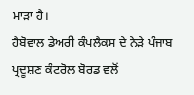ਮਾੜਾ ਹੈ।
ਹੈਬੋਵਾਲ ਡੇਅਰੀ ਕੰਪਲੈਕਸ ਦੇ ਨੇੜੇ ਪੰਜਾਬ ਪ੍ਰਦੂਸ਼ਣ ਕੰਟਰੋਲ ਬੋਰਡ ਵਲੋਂ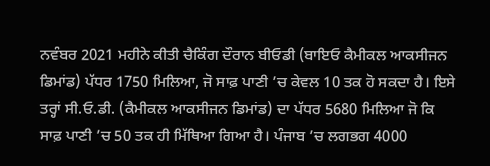ਨਵੰਬਰ 2021 ਮਹੀਨੇ ਕੀਤੀ ਚੈਕਿੰਗ ਦੌਰਾਨ ਬੀਓਡੀ (ਬਾਇਓ ਕੈਮੀਕਲ ਆਕਸੀਜਨ ਡਿਮਾਂਡ) ਪੱਧਰ 1750 ਮਿਲਿਆ, ਜੋ ਸਾਫ਼ ਪਾਣੀ ’ਚ ਕੇਵਲ 10 ਤਕ ਹੋ ਸਕਦਾ ਹੈ। ਇਸੇ ਤਰ੍ਹਾਂ ਸੀ.ਓ.ਡੀ. (ਕੈਮੀਕਲ ਆਕਸੀਜਨ ਡਿਮਾਂਡ) ਦਾ ਪੱਧਰ 5680 ਮਿਲਿਆ ਜੋ ਕਿ ਸਾਫ਼ ਪਾਣੀ ’ਚ 50 ਤਕ ਹੀ ਮਿੱਥਿਆ ਗਿਆ ਹੈ। ਪੰਜਾਬ ’ਚ ਲਗਭਗ 4000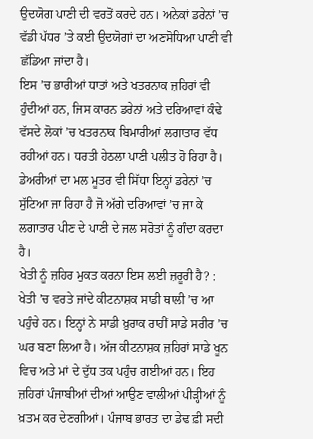ਉਦਯੋਗ ਪਾਣੀ ਦੀ ਵਰਤੋਂ ਕਰਦੇ ਹਨ। ਅਨੇਕਾਂ ਡਰੇਨਾਂ ’ਚ ਵੱਡੀ ਪੱਧਰ ’ਤੇ ਕਈ ਉਦਯੋਗਾਂ ਦਾ ਅਣਸੋਧਿਆ ਪਾਣੀ ਵੀ ਛੱਡਿਆ ਜਾਂਦਾ ਹੈ।
ਇਸ ’ਚ ਭਾਰੀਆਂ ਧਾਤਾਂ ਅਤੇ ਖਤਰਨਾਕ ਜ਼ਹਿਰਾਂ ਵੀ ਹੁੰਦੀਆਂ ਹਨ, ਜਿਸ ਕਾਰਨ ਡਰੇਨਾਂ ਅਤੇ ਦਰਿਆਵਾਂ ਕੰਢੇ ਵੱਸਦੇ ਲੋਕਾਂ ’ਚ ਖਤਰਨਾਕ ਬਿਮਾਰੀਆਂ ਲਗਾਤਾਰ ਵੱਧ ਰਹੀਆਂ ਹਨ। ਧਰਤੀ ਹੇਠਲਾ ਪਾਣੀ ਪਲੀਤ ਹੋ ਰਿਹਾ ਹੈ। ਡੇਅਰੀਆਂ ਦਾ ਮਲ ਮੂਤਰ ਵੀ ਸਿੱਧਾ ਇਨ੍ਹਾਂ ਡਰੇਨਾਂ ’ਚ ਸੁੱਟਿਆ ਜਾ ਰਿਹਾ ਹੈ ਜੋ ਅੱਗੇ ਦਰਿਆਵਾਂ ’ਚ ਜਾ ਕੇ ਲਗਾਤਾਰ ਪੀਣ ਦੇ ਪਾਣੀ ਦੇ ਜਲ ਸਰੋਤਾਂ ਨੂੰ ਗੰਦਾ ਕਰਦਾ ਹੈ।
ਖੇਤੀ ਨੂੰ ਜ਼ਹਿਰ ਮੁਕਤ ਕਰਨਾ ਇਸ ਲਈ ਜ਼ਰੂਰੀ ਹੈ? : ਖੇਤੀ ’ਚ ਵਰਤੇ ਜਾਂਦੇ ਕੀਟਨਾਸ਼ਕ ਸਾਡੀ ਥਾਲੀ ’ਚ ਆ ਪਹੁੰਚੇ ਹਨ। ਇਨ੍ਹਾਂ ਨੇ ਸਾਡੀ ਖ਼ੁਰਾਕ ਰਾਹੀਂ ਸਾਡੇ ਸਰੀਰ ’ਚ ਘਰ ਬਣਾ ਲਿਆ ਹੈ। ਅੱਜ ਕੀਟਨਾਸ਼ਕ ਜ਼ਹਿਰਾਂ ਸਾਡੇ ਖੂਨ ਵਿਚ ਅਤੇ ਮਾਂ ਦੇ ਦੁੱਧ ਤਕ ਪਹੁੰਚ ਗਈਆਂ ਹਨ। ਇਹ ਜ਼ਹਿਰਾਂ ਪੰਜਾਬੀਆਂ ਦੀਆਂ ਆਉਣ ਵਾਲੀਆਂ ਪੀੜ੍ਹੀਆਂ ਨੂੰ ਖ਼ਤਮ ਕਰ ਦੇਣਗੀਆਂ। ਪੰਜਾਬ ਭਾਰਤ ਦਾ ਡੇਢ ਫ਼ੀ ਸਦੀ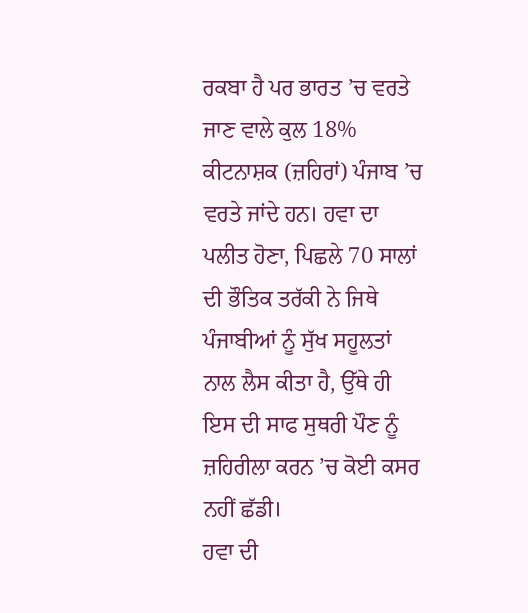ਰਕਬਾ ਹੈ ਪਰ ਭਾਰਤ ’ਚ ਵਰਤੇ ਜਾਣ ਵਾਲੇ ਕੁਲ 18% ਕੀਟਨਾਸ਼ਕ (ਜ਼ਹਿਰਾਂ) ਪੰਜਾਬ ’ਚ ਵਰਤੇ ਜਾਂਦੇ ਹਨ। ਹਵਾ ਦਾ ਪਲੀਤ ਹੋਣਾ, ਪਿਛਲੇ 70 ਸਾਲਾਂ ਦੀ ਭੌਤਿਕ ਤਰੱਕੀ ਨੇ ਜਿਥੇ ਪੰਜਾਬੀਆਂ ਨੂੰ ਸੁੱਖ ਸਹੂਲਤਾਂ ਨਾਲ ਲੈਸ ਕੀਤਾ ਹੈ, ਉੱਥੇ ਹੀ ਇਸ ਦੀ ਸਾਫ ਸੁਥਰੀ ਪੌਣ ਨੂੰ ਜ਼ਹਿਰੀਲਾ ਕਰਨ ’ਚ ਕੋਈ ਕਸਰ ਨਹੀਂ ਛੱਡੀ।
ਹਵਾ ਦੀ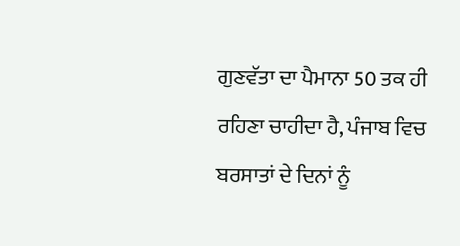ਗੁਣਵੱਤਾ ਦਾ ਪੈਮਾਨਾ 50 ਤਕ ਹੀ ਰਹਿਣਾ ਚਾਹੀਦਾ ਹੈ, ਪੰਜਾਬ ਵਿਚ ਬਰਸਾਤਾਂ ਦੇ ਦਿਨਾਂ ਨੂੰ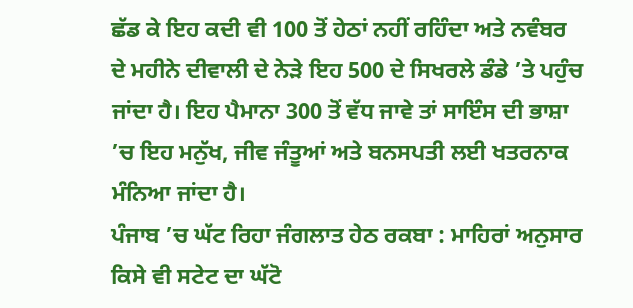ਛੱਡ ਕੇ ਇਹ ਕਦੀ ਵੀ 100 ਤੋਂ ਹੇਠਾਂ ਨਹੀਂ ਰਹਿੰਦਾ ਅਤੇ ਨਵੰਬਰ ਦੇ ਮਹੀਨੇ ਦੀਵਾਲੀ ਦੇ ਨੇੜੇ ਇਹ 500 ਦੇ ਸਿਖਰਲੇ ਡੰਡੇ ’ਤੇ ਪਹੁੰਚ ਜਾਂਦਾ ਹੈ। ਇਹ ਪੈਮਾਨਾ 300 ਤੋਂ ਵੱਧ ਜਾਵੇ ਤਾਂ ਸਾਇੰਸ ਦੀ ਭਾਸ਼ਾ ’ਚ ਇਹ ਮਨੁੱਖ, ਜੀਵ ਜੰਤੂਆਂ ਅਤੇ ਬਨਸਪਤੀ ਲਈ ਖਤਰਨਾਕ ਮੰਨਿਆ ਜਾਂਦਾ ਹੈ।
ਪੰਜਾਬ ’ਚ ਘੱਟ ਰਿਹਾ ਜੰਗਲਾਤ ਹੇਠ ਰਕਬਾ : ਮਾਹਿਰਾਂ ਅਨੁਸਾਰ ਕਿਸੇ ਵੀ ਸਟੇਟ ਦਾ ਘੱਟੋ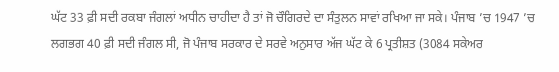ਘੱਟ 33 ਫ਼ੀ ਸਦੀ ਰਕਬਾ ਜੰਗਲਾਂ ਅਧੀਨ ਚਾਹੀਦਾ ਹੈ ਤਾਂ ਜੋ ਚੌਗਿਰਦੇ ਦਾ ਸੰਤੁਲਨ ਸਾਵਾਂ ਰਖਿਆ ਜਾ ਸਕੇ। ਪੰਜਾਬ ’ਚ 1947 ’ਚ ਲਗਭਗ 40 ਫ਼ੀ ਸਦੀ ਜੰਗਲ ਸੀ, ਜੋ ਪੰਜਾਬ ਸਰਕਾਰ ਦੇ ਸਰਵੇ ਅਨੁਸਾਰ ਅੱਜ ਘੱਟ ਕੇ 6 ਪ੍ਰਤੀਸ਼ਤ (3084 ਸਕੇਅਰ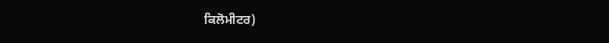ਕਿਲੋਮੀਟਰ)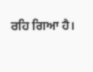ਰਹਿ ਗਿਆ ਹੈ।